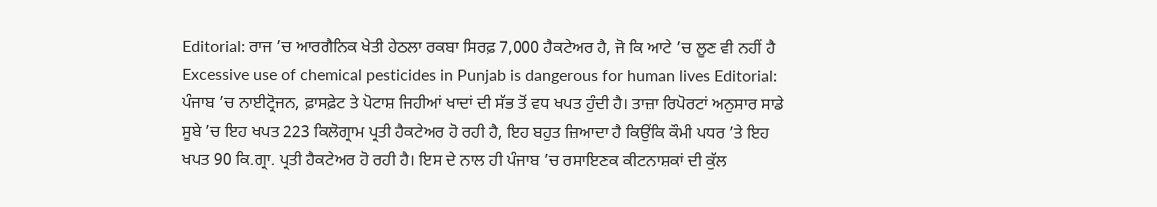Editorial: ਰਾਜ ’ਚ ਆਰਗੈਨਿਕ ਖੇਤੀ ਹੇਠਲਾ ਰਕਬਾ ਸਿਰਫ਼ 7,000 ਹੈਕਟੇਅਰ ਹੈ, ਜੋ ਕਿ ਆਟੇ ’ਚ ਲੂਣ ਵੀ ਨਹੀਂ ਹੈ
Excessive use of chemical pesticides in Punjab is dangerous for human lives Editorial: ਪੰਜਾਬ ’ਚ ਨਾਈਟ੍ਰੋਜਨ, ਫ਼ਾਸਫ਼ੇਟ ਤੇ ਪੋਟਾਸ਼ ਜਿਹੀਆਂ ਖਾਦਾਂ ਦੀ ਸੱਭ ਤੋਂ ਵਧ ਖਪਤ ਹੁੰਦੀ ਹੈ। ਤਾਜ਼ਾ ਰਿਪੋਰਟਾਂ ਅਨੁਸਾਰ ਸਾਡੇ ਸੂਬੇ ’ਚ ਇਹ ਖਪਤ 223 ਕਿਲੋਗ੍ਰਾਮ ਪ੍ਰਤੀ ਹੈਕਟੇਅਰ ਹੋ ਰਹੀ ਹੈ, ਇਹ ਬਹੁਤ ਜ਼ਿਆਦਾ ਹੈ ਕਿਉਂਕਿ ਕੌਮੀ ਪਧਰ ’ਤੇ ਇਹ ਖਪਤ 90 ਕਿ.ਗ੍ਰਾ. ਪ੍ਰਤੀ ਹੈਕਟੇਅਰ ਹੋ ਰਹੀ ਹੈ। ਇਸ ਦੇ ਨਾਲ ਹੀ ਪੰਜਾਬ ’ਚ ਰਸਾਇਣਕ ਕੀਟਨਾਸ਼ਕਾਂ ਦੀ ਕੁੱਲ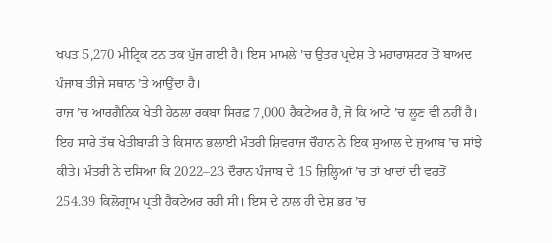ਖਪਤ 5,270 ਮੀਟ੍ਰਿਕ ਟਨ ਤਕ ਪੁੱਜ ਗਈ ਹੈ। ਇਸ ਮਾਮਲੇ ’ਚ ਉਤਰ ਪ੍ਰਦੇਸ਼ ਤੇ ਮਹਾਰਾਸ਼ਟਰ ਤੋਂ ਬਾਅਦ ਪੰਜਾਬ ਤੀਜੇ ਸਥਾਨ ’ਤੇ ਆਉਂਦਾ ਹੈ।
ਰਾਜ ’ਚ ਆਰਗੈਨਿਕ ਖੇਤੀ ਹੇਠਲਾ ਰਕਬਾ ਸਿਰਫ਼ 7,000 ਹੈਕਟੇਅਰ ਹੈ, ਜੋ ਕਿ ਆਟੇ ’ਚ ਲੂਣ ਵੀ ਨਹੀਂ ਹੈ। ਇਹ ਸਾਰੇ ਤੱਥ ਖੇਤੀਬਾੜੀ ਤੇ ਕਿਸਾਨ ਭਲਾਈ ਮੰਤਰੀ ਸ਼ਿਵਰਾਜ ਚੌਹਾਨ ਨੇ ਇਕ ਸੁਆਲ ਦੇ ਜੁਆਬ ’ਚ ਸਾਂਝੇ ਕੀਤੇ। ਮੰਤਰੀ ਨੇ ਦਸਿਆ ਕਿ 2022–23 ਦੌਰਾਨ ਪੰਜਾਬ ਦੇ 15 ਜ਼ਿਲ੍ਹਿਆਂ ’ਚ ਤਾਂ ਖਾਦਾਂ ਦੀ ਵਰਤੋਂ 254.39 ਕਿਲੋਗ੍ਰਾਮ ਪ੍ਰਤੀ ਹੈਕਟੇਅਰ ਰਹੀ ਸੀ। ਇਸ ਦੇ ਨਾਲ ਹੀ ਦੇਸ਼ ਭਰ ’ਚ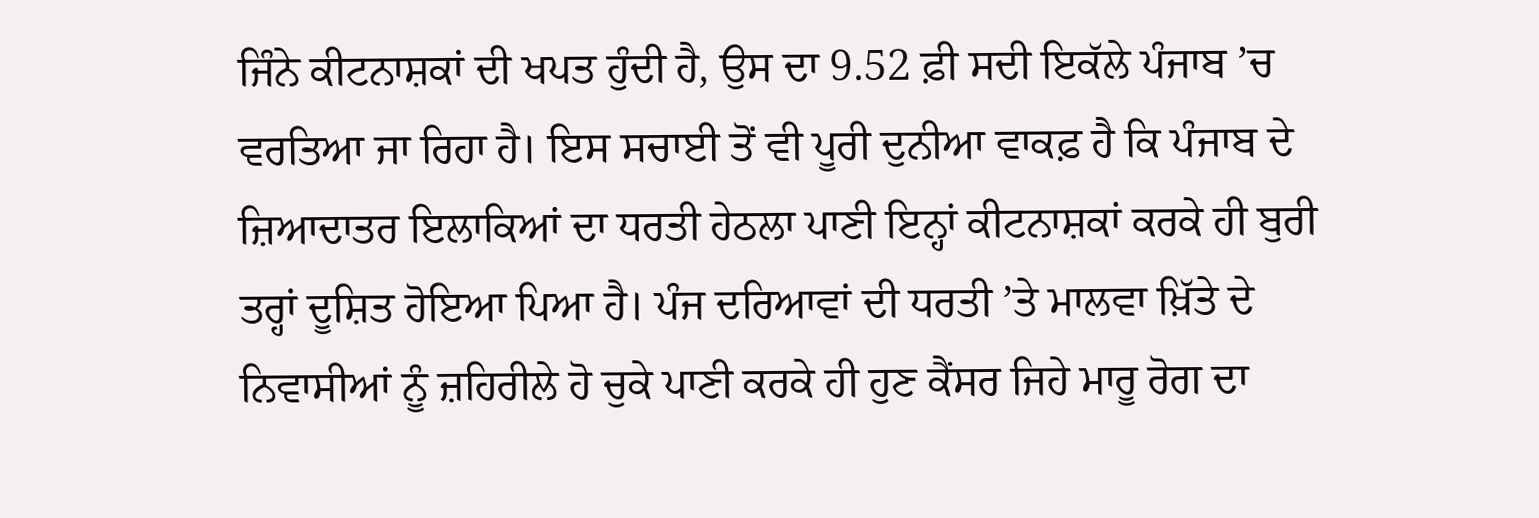ਜਿੰਨੇ ਕੀਟਨਾਸ਼ਕਾਂ ਦੀ ਖਪਤ ਹੁੰਦੀ ਹੈ, ਉਸ ਦਾ 9.52 ਫ਼ੀ ਸਦੀ ਇਕੱਲੇ ਪੰਜਾਬ ’ਚ ਵਰਤਿਆ ਜਾ ਰਿਹਾ ਹੈ। ਇਸ ਸਚਾਈ ਤੋਂ ਵੀ ਪੂਰੀ ਦੁਨੀਆ ਵਾਕਫ਼ ਹੈ ਕਿ ਪੰਜਾਬ ਦੇ ਜ਼ਿਆਦਾਤਰ ਇਲਾਕਿਆਂ ਦਾ ਧਰਤੀ ਹੇਠਲਾ ਪਾਣੀ ਇਨ੍ਹਾਂ ਕੀਟਨਾਸ਼ਕਾਂ ਕਰਕੇ ਹੀ ਬੁਰੀ ਤਰ੍ਹਾਂ ਦੂਸ਼ਿਤ ਹੋਇਆ ਪਿਆ ਹੈ। ਪੰਜ ਦਰਿਆਵਾਂ ਦੀ ਧਰਤੀ ’ਤੇ ਮਾਲਵਾ ਖ਼ਿੱਤੇ ਦੇ ਨਿਵਾਸੀਆਂ ਨੂੰ ਜ਼ਹਿਰੀਲੇ ਹੋ ਚੁਕੇ ਪਾਣੀ ਕਰਕੇ ਹੀ ਹੁਣ ਕੈਂਸਰ ਜਿਹੇ ਮਾਰੂ ਰੋਗ ਦਾ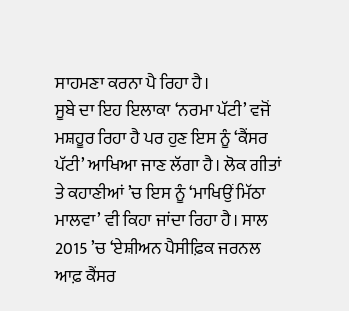ਸਾਹਮਣਾ ਕਰਨਾ ਪੈ ਰਿਹਾ ਹੈ।
ਸੂਬੇ ਦਾ ਇਹ ਇਲਾਕਾ ‘ਨਰਮਾ ਪੱਟੀ’ ਵਜੋਂ ਮਸ਼ਹੂਰ ਰਿਹਾ ਹੈ ਪਰ ਹੁਣ ਇਸ ਨੂੰ ‘ਕੈਂਸਰ ਪੱਟੀ’ ਆਖਿਆ ਜਾਣ ਲੱਗਾ ਹੈ। ਲੋਕ ਗੀਤਾਂ ਤੇ ਕਹਾਣੀਆਂ ’ਚ ਇਸ ਨੂੰ ‘ਮਾਖਿਉਂ ਮਿੱਠਾ ਮਾਲਵਾ’ ਵੀ ਕਿਹਾ ਜਾਂਦਾ ਰਿਹਾ ਹੈ। ਸਾਲ 2015 ’ਚ ‘ਏਸ਼ੀਅਨ ਪੈਸੀਫ਼ਿਕ ਜਰਨਲ ਆਫ਼ ਕੈਂਸਰ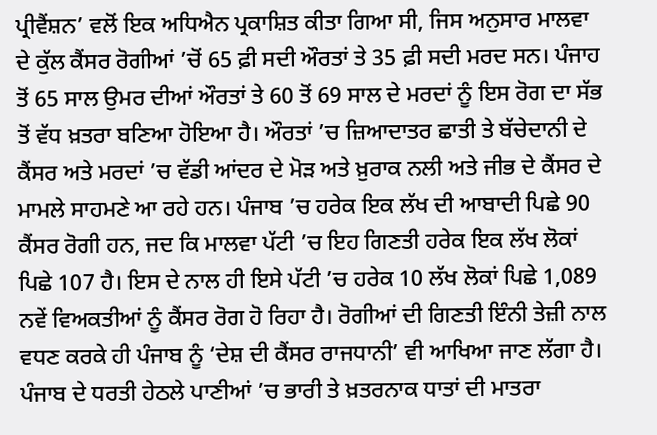ਪ੍ਰੀਵੈਂਸ਼ਨ’ ਵਲੋਂ ਇਕ ਅਧਿਐਨ ਪ੍ਰਕਾਸ਼ਿਤ ਕੀਤਾ ਗਿਆ ਸੀ, ਜਿਸ ਅਨੁਸਾਰ ਮਾਲਵਾ ਦੇ ਕੁੱਲ ਕੈਂਸਰ ਰੋਗੀਆਂ ’ਚੋਂ 65 ਫ਼ੀ ਸਦੀ ਔਰਤਾਂ ਤੇ 35 ਫ਼ੀ ਸਦੀ ਮਰਦ ਸਨ। ਪੰਜਾਹ ਤੋਂ 65 ਸਾਲ ਉਮਰ ਦੀਆਂ ਔਰਤਾਂ ਤੇ 60 ਤੋਂ 69 ਸਾਲ ਦੇ ਮਰਦਾਂ ਨੂੰ ਇਸ ਰੋਗ ਦਾ ਸੱਭ ਤੋਂ ਵੱਧ ਖ਼ਤਰਾ ਬਣਿਆ ਹੋਇਆ ਹੈ। ਔਰਤਾਂ ’ਚ ਜ਼ਿਆਦਾਤਰ ਛਾਤੀ ਤੇ ਬੱਚੇਦਾਨੀ ਦੇ ਕੈਂਸਰ ਅਤੇ ਮਰਦਾਂ ’ਚ ਵੱਡੀ ਆਂਦਰ ਦੇ ਮੋੜ ਅਤੇ ਖ਼ੁਰਾਕ ਨਲੀ ਅਤੇ ਜੀਭ ਦੇ ਕੈਂਸਰ ਦੇ ਮਾਮਲੇ ਸਾਹਮਣੇ ਆ ਰਹੇ ਹਨ। ਪੰਜਾਬ ’ਚ ਹਰੇਕ ਇਕ ਲੱਖ ਦੀ ਆਬਾਦੀ ਪਿਛੇ 90 ਕੈਂਸਰ ਰੋਗੀ ਹਨ, ਜਦ ਕਿ ਮਾਲਵਾ ਪੱਟੀ ’ਚ ਇਹ ਗਿਣਤੀ ਹਰੇਕ ਇਕ ਲੱਖ ਲੋਕਾਂ ਪਿਛੇ 107 ਹੈ। ਇਸ ਦੇ ਨਾਲ ਹੀ ਇਸੇ ਪੱਟੀ ’ਚ ਹਰੇਕ 10 ਲੱਖ ਲੋਕਾਂ ਪਿਛੇ 1,089 ਨਵੇਂ ਵਿਅਕਤੀਆਂ ਨੂੰ ਕੈਂਸਰ ਰੋਗ ਹੋ ਰਿਹਾ ਹੈ। ਰੋਗੀਆਂ ਦੀ ਗਿਣਤੀ ਇੰਨੀ ਤੇਜ਼ੀ ਨਾਲ ਵਧਣ ਕਰਕੇ ਹੀ ਪੰਜਾਬ ਨੂੰ ‘ਦੇਸ਼ ਦੀ ਕੈਂਸਰ ਰਾਜਧਾਨੀ’ ਵੀ ਆਖਿਆ ਜਾਣ ਲੱਗਾ ਹੈ।
ਪੰਜਾਬ ਦੇ ਧਰਤੀ ਹੇਠਲੇ ਪਾਣੀਆਂ ’ਚ ਭਾਰੀ ਤੇ ਖ਼ਤਰਨਾਕ ਧਾਤਾਂ ਦੀ ਮਾਤਰਾ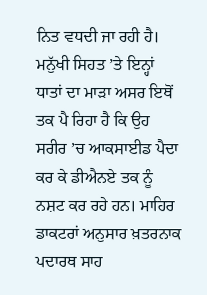ਨਿਤ ਵਧਦੀ ਜਾ ਰਹੀ ਹੈ। ਮਨੁੱਖੀ ਸਿਹਤ ’ਤੇ ਇਨ੍ਹਾਂ ਧਾਤਾਂ ਦਾ ਮਾੜਾ ਅਸਰ ਇਥੋਂ ਤਕ ਪੈ ਰਿਹਾ ਹੈ ਕਿ ਉਹ ਸਰੀਰ ’ਚ ਆਕਸਾਈਡ ਪੈਦਾ ਕਰ ਕੇ ਡੀਐਨਏ ਤਕ ਨੂੰ ਨਸ਼ਟ ਕਰ ਰਹੇ ਹਨ। ਮਾਹਿਰ ਡਾਕਟਰਾਂ ਅਨੁਸਾਰ ਖ਼ਤਰਨਾਕ ਪਦਾਰਥ ਸਾਹ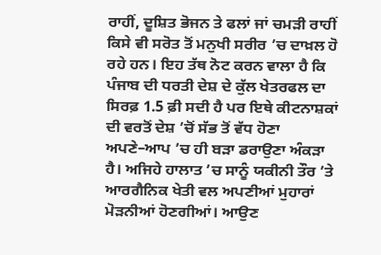ਰਾਹੀਂ, ਦੂਸ਼ਿਤ ਭੋਜਨ ਤੇ ਫਲਾਂ ਜਾਂ ਚਮੜੀ ਰਾਹੀਂ ਕਿਸੇ ਵੀ ਸਰੋਤ ਤੋਂ ਮਨੁਖੀ ਸਰੀਰ ’ਚ ਦਾਖ਼ਲ ਹੋ ਰਹੇ ਹਨ। ਇਹ ਤੱਥ ਨੋਟ ਕਰਨ ਵਾਲਾ ਹੈ ਕਿ ਪੰਜਾਬ ਦੀ ਧਰਤੀ ਦੇਸ਼ ਦੇ ਕੁੱਲ ਖੇਤਰਫਲ ਦਾ ਸਿਰਫ਼ 1.5 ਫ਼ੀ ਸਦੀ ਹੈ ਪਰ ਇਥੇ ਕੀਟਨਾਸ਼ਕਾਂ ਦੀ ਵਰਤੋਂ ਦੇਸ਼ ’ਚੋਂ ਸੱਭ ਤੋਂ ਵੱਧ ਹੋਣਾ ਅਪਣੇ–ਆਪ ’ਚ ਹੀ ਬੜਾ ਡਰਾਉਣਾ ਅੰਕੜਾ ਹੈ। ਅਜਿਹੇ ਹਾਲਾਤ ’ਚ ਸਾਨੂੰ ਯਕੀਨੀ ਤੌਰ ’ਤੇ ਆਰਗੈਨਿਕ ਖੇਤੀ ਵਲ ਅਪਣੀਆਂ ਮੁਹਾਰਾਂ ਮੋੜਨੀਆਂ ਹੋਣਗੀਆਂ। ਆਉਣ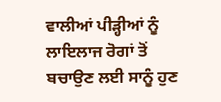ਵਾਲੀਆਂ ਪੀੜ੍ਹੀਆਂ ਨੂੰ ਲਾਇਲਾਜ ਰੋਗਾਂ ਤੋਂ ਬਚਾਉਣ ਲਈ ਸਾਨੂੰ ਹੁਣ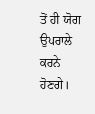ਤੋਂ ਹੀ ਯੋਗ ਉਪਰਾਲੇ ਕਰਨੇ ਹੋਣਗੇ।